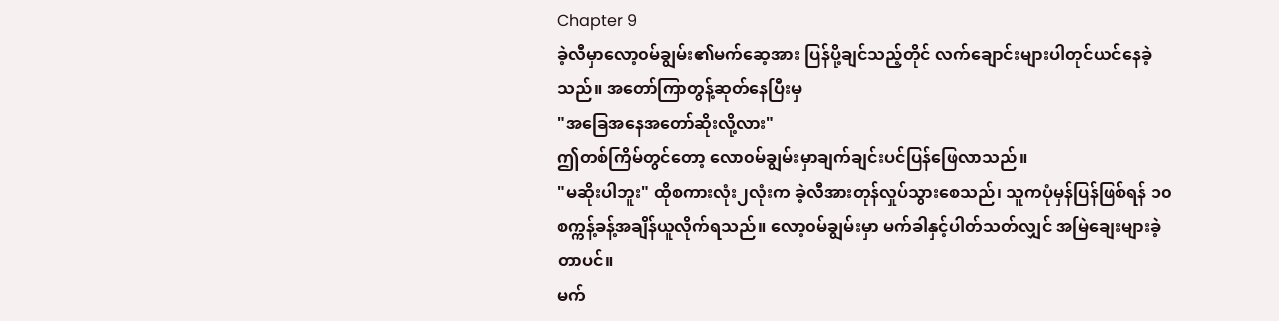Chapter 9
ခဲ့လီမှာလော့၀မ်ချွမ်း၏မက်ဆေ့အား ပြန်ပို့ချင်သည့်တိုင် လက်ချောင်းများပါတုင်ယင်နေခဲ့သည်။ အတော်ကြာတွန့်ဆုတ်နေပြီးမှ
"အခြေအနေအတော်ဆိုးလို့လား"
ဤတစ်ကြိမ်တွင်တော့ လော၀မ်ချွမ်းမှာချက်ချင်းပင်ပြန်ဖြေလာသည်။
"မဆိုးပါဘူး" ထိုစကားလုံး၂လုံးက ခဲ့လီအားတုန်လှုပ်သွားစေသည်၊ သူကပုံမှန်ပြန်ဖြစ်ရန် ၁၀စက္ကန့်ခန့်အချိန်ယူလိုက်ရသည်။ လော့၀မ်ချွမ်းမှာ မက်ခါနှင့်ပါတ်သတ်လျှင် အမြဲချေးများခဲ့တာပင်။
မက်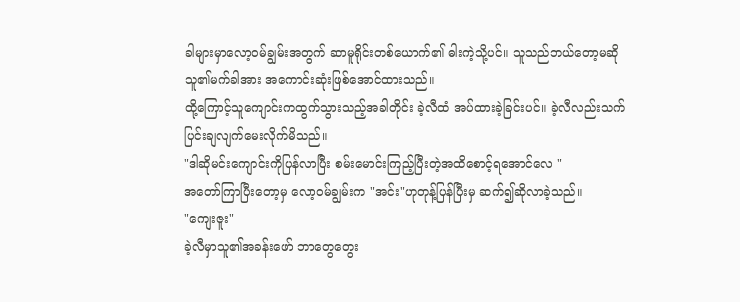ခါများမှာလော့၀မ်ချွမ်းအတွက် ဆာမူရိုင်းတစ်ယောက်၏ ဓါးကဲ့သို့ပင်။ သူသည်ဘယ်တော့မဆို သူ၏မက်ခါအား အကောင်းဆုံးဖြစ်အောင်ထားသည်။
ထို့ကြောင့်သူကျောင်းကထွက်သွားသည့်အခါတိုင်း ခဲ့လီထံ အပ်ထားခဲ့ခြင်းပင်။ ခဲ့လီလည်းသက်ပြင်းချလျက်မေးလိုက်မိသည်။
"ဒါဆိုမင်းကျောင်းကိုပြန်လာပြီး စမ်းမောင်းကြည့်ပြီးတဲ့အထိစောင့်ရအောင်လေ "
အတော်ကြာပြီးတော့မှ လော့၀မ်ချွမ်းက "အင်း"ဟုတုန့်ပြန်ပြီးမှ ဆက်၍ဆိုလာခဲ့သည်။
"ကျေးဇူး"
ခဲ့လီမှာသူ၏အခန်းဖော် ဘာတွေတွေး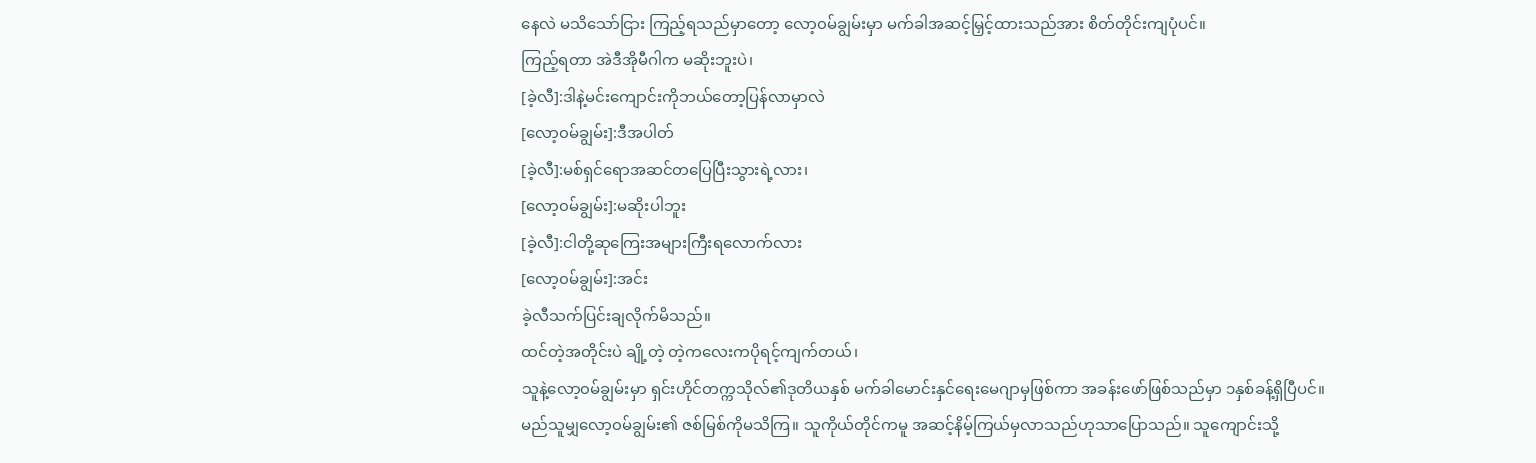နေလဲ မသိသော်ငြား ကြည့်ရသည်မှာတော့ လော့၀မ်ချွမ်းမှာ မက်ခါအဆင့်မြှင့်ထားသည်အား စိတ်တိုင်းကျပုံပင်။
ကြည့်ရတာ အဲဒီအိုမီဂါက မဆိုးဘူးပဲ၊
[ခဲ့လီ]:ဒါနဲ့မင်းကျောင်းကိုဘယ်တော့ပြန်လာမှာလဲ
[လော့၀မ်ချွမ်း]:ဒီအပါတ်
[ခဲ့လီ]:မစ်ရှင်ရောအဆင်တပြေပြီးသွားရဲ့လား၊
[လော့၀မ်ချွမ်း]:မဆိုးပါဘူး
[ခဲ့လီ]:ငါတို့ဆုကြေးအများကြီးရလောက်လား
[လော့၀မ်ချွမ်း]:အင်း
ခဲ့လီသက်ပြင်းချလိုက်မိသည်။
ထင်တဲ့အတိုင်းပဲ ချို့တဲ့ တဲ့ကလေးကပိုရင့်ကျက်တယ်၊
သူနဲ့လော့၀မ်ချွမ်းမှာ ရှင်းဟိုင်တက္ကသိုလ်၏ဒုတိယနှစ် မက်ခါမောင်းနှင်ရေးမေဂျာမှဖြစ်ကာ အခန်းဖော်ဖြစ်သည်မှာ ၁နှစ်ခန့်ရှိပြီပင်။
မည်သူမျှလော့၀မ်ချွမ်း၏ ဇစ်မြစ်ကိုမသိကြ။ သူကိုယ်တိုင်ကမူ အဆင့်နိမ့်ကြယ်မှလာသည်ဟုသာပြောသည်။ သူကျောင်းသို့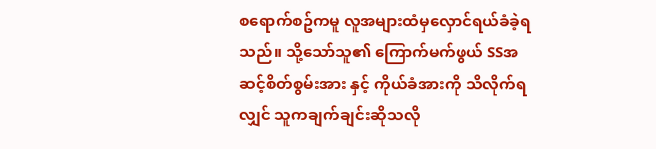စရောက်စဥ်ကမူ လူအများထံမှလှောင်ရယ်ခံခဲ့ရသည်။ သို့သော်သူ၏ ကြောက်မက်ဖွယ် SSအဆင့်စိတ်စွမ်းအား နှင့် ကိုယ်ခံအားကို သိလိုက်ရလျှင် သူကချက်ချင်းဆိုသလို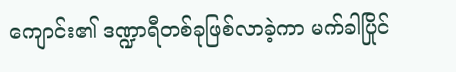ကျောင်း၏ ဒဏ္ဍာရီတစ်ခုဖြစ်လာခဲ့ကာ မက်ခါပြိုင်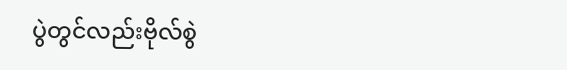ပွဲတွင်လည်းဗိုလ်စွဲ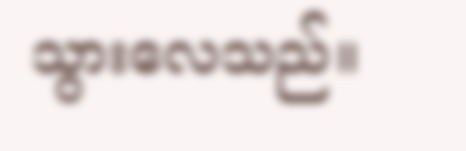သွားလေသည်။